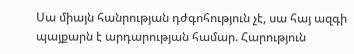Սա միայն հանրության դժգոհություն չէ, սա հայ ազգի պայքարն է արդարության համար. Հարություն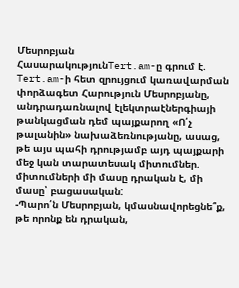Մեսրոբյան
ՀասարակությունTert.am-ը գրում է.
Tert.am-ի հետ զրույցում կառավարման փորձագետ Հարություն Մեսրոբյանը, անդրադառնալով էլեկտրաէներգիայի թանկացման դեմ պայքարող «Ո՛չ թալանին» նախաձեռնությանը, ասաց, թե այս պահի դրությամբ այդ պայքարի մեջ կան տարատեսակ միտումներ. միտումների մի մասը դրական է, մի մասը՝ բացասական:
-Պարո՛ն Մեսրոբյան, կմասնավորեցնե՞ք, թե որոնք են դրական,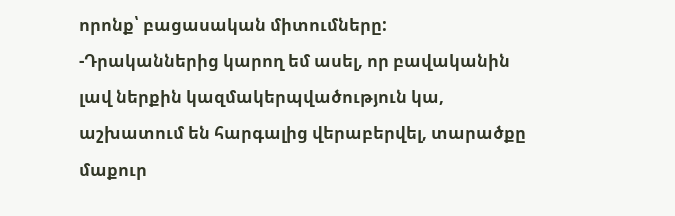որոնք՝ բացասական միտումները:
-Դրականներից կարող եմ ասել, որ բավականին լավ ներքին կազմակերպվածություն կա, աշխատում են հարգալից վերաբերվել, տարածքը մաքուր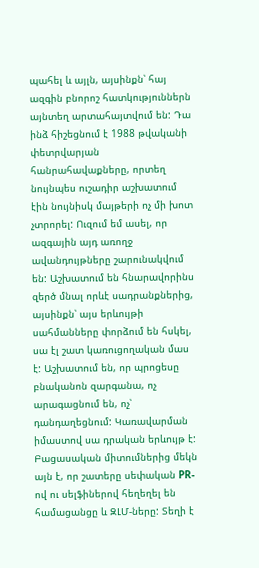պահել և այլն, այսինքն՝ հայ ազգին բնորոշ հատկություններն այնտեղ արտահայտվում են: Դա ինձ հիշեցնում է 1988 թվականի փետրվարյան հանրահավաքները, որտեղ նույնպես ուշադիր աշխատում էին նույնիսկ մայթերի ոչ մի խոտ չտրորել: Ուզում եմ ասել, որ ազգային այդ առողջ ավանդույթները շարունակվում են: Աշխատում են հնարավորինս զերծ մնալ որևէ սադրանքներից, այսինքն՝ այս երևույթի սահմանները փորձում են հսկել, սա էլ շատ կառուցողական մաս է: Աշխատում են, որ պրոցեսը բնականոն զարգանա, ոչ արագացնում են, ոչ՝ դանդաղեցնում: Կառավարման իմաստով սա դրական երևույթ է:
Բացասական միտումներից մեկն այն է, որ շատերը սեփական PR-ով ու սելֆիներով հեղեղել են համացանցը և ԶԼՄ-ները: Տեղի է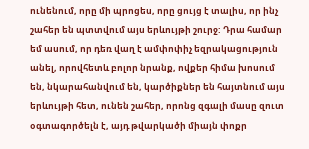ունենում, որը մի պրոցես, որը ցույց է տալիս, որ ինչ շահեր են պտտվում այս երևույթի շուրջ: Դրա համար եմ ասում, որ դեռ վաղ է ամփոփիչ եզրակացություն անել, որովհետև բոլոր նրանք, ովքեր հիմա խոսում են, նկարահանվում են, կարծիքներ են հայտնում այս երևույթի հետ, ունեն շահեր, որոնց զգալի մասը զուտ օգտագործելն է, այդ թվարկածի միայն փոքր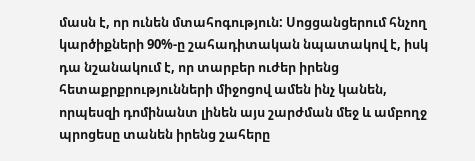մասն է, որ ունեն մտահոգություն: Սոցցանցերում հնչող կարծիքների 90%-ը շահադիտական նպատակով է, իսկ դա նշանակում է, որ տարբեր ուժեր իրենց հետաքրքրությունների միջոցով ամեն ինչ կանեն, որպեսզի դոմինանտ լինեն այս շարժման մեջ և ամբողջ պրոցեսը տանեն իրենց շահերը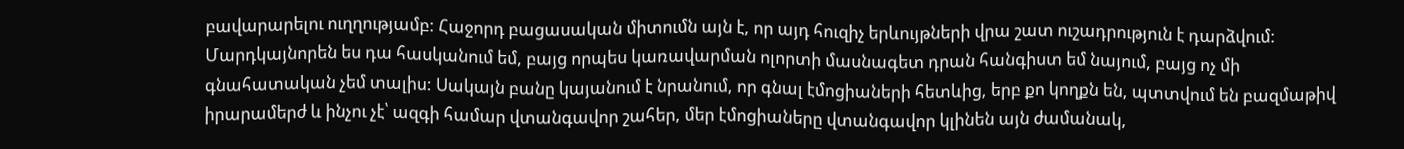բավարարելու ուղղությամբ: Հաջորդ բացասական միտումն այն է, որ այդ հուզիչ երևույթների վրա շատ ուշադրություն է դարձվում: Մարդկայնորեն ես դա հասկանում եմ, բայց որպես կառավարման ոլորտի մասնագետ դրան հանգիստ եմ նայում, բայց ոչ մի գնահատական չեմ տալիս: Սակայն բանը կայանում է նրանում, որ գնալ էմոցիաների հետևից, երբ քո կողքն են, պտտվում են բազմաթիվ իրարամերժ և ինչու չէ՝ ազգի համար վտանգավոր շահեր, մեր էմոցիաները վտանգավոր կլինեն այն ժամանակ,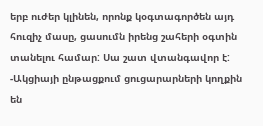երբ ուժեր կլինեն, որոնք կօգտագործեն այդ հուզիչ մասը, ցասումն իրենց շահերի օգտին տանելու համար: Սա շատ վտանգավոր է:
-Ակցիայի ընթացքում ցուցարարների կողքին են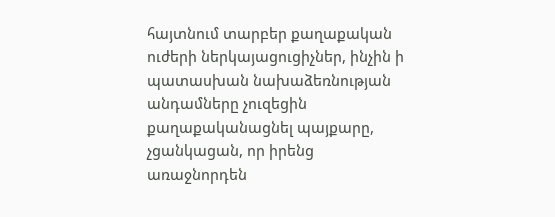հայտնում տարբեր քաղաքական ուժերի ներկայացուցիչներ, ինչին ի պատասխան նախաձեռնության անդամները չուզեցին քաղաքականացնել պայքարը, չցանկացան, որ իրենց առաջնորդեն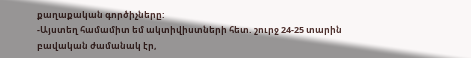քաղաքական գործիչները:
-Այստեղ համամիտ եմ ակտիվիստների հետ. շուրջ 24-25 տարին բավական ժամանակ էր,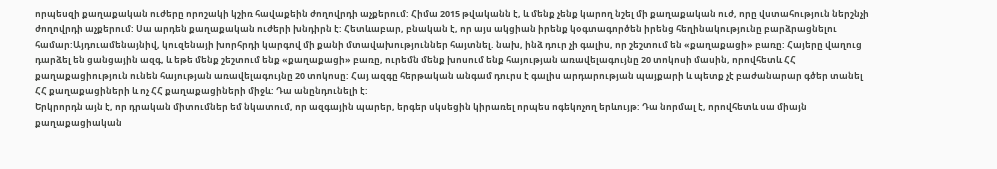որպեսզի քաղաքական ուժերը որոշակի կշիռ հավաքեին ժողովրդի աչքերում: Հիմա 2015 թվականն է, և մենք չենք կարող նշել մի քաղաքական ուժ, որը վստահություն ներշնչի ժողովրդի աչքերում: Սա արդեն քաղաքական ուժերի խնդիրն է: Հետևաբար, բնական է, որ այս ակցիան իրենք կօգտագործեն իրենց հեղինակությունը բարձրացնելու համար:Այդուամենայնիվ, կուզենայի խորհրդի կարգով մի քանի մտավախություններ հայտնել. նախ, ինձ դուր չի գալիս, որ շեշտում են «քաղաքացի» բառը: Հայերը վաղուց դարձել են ցանցային ազգ, և եթե մենք շեշտում ենք «քաղաքացի» բառը, ուրեմն մենք խոսում ենք հայության առավելագույնը 20 տոկոսի մասին, որովհետև ՀՀ քաղաքացիություն ունեն հայության առավելագույնը 20 տոկոսը: Հայ ազգը հերթական անգամ դուրս է գալիս արդարության պայքարի և պետք չէ բաժանարար գծեր տանել ՀՀ քաղաքացիների և ոչ ՀՀ քաղաքացիների միջև: Դա անընդունելի է:
Երկրորդն այն է, որ դրական միտումներ եմ նկատում, որ ազգային պարեր, երգեր սկսեցին կիրառել որպես ոգեկոչող երևույթ: Դա նորմալ է, որովհետև սա միայն քաղաքացիական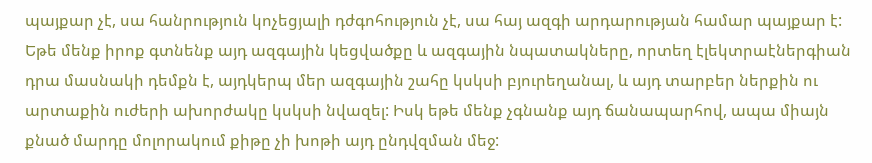պայքար չէ, սա հանրություն կոչեցյալի դժգոհություն չէ, սա հայ ազգի արդարության համար պայքար է:
Եթե մենք իրոք գտնենք այդ ազգային կեցվածքը և ազգային նպատակները, որտեղ էլեկտրաէներգիան դրա մասնակի դեմքն է, այդկերպ մեր ազգային շահը կսկսի բյուրեղանալ, և այդ տարբեր ներքին ու արտաքին ուժերի ախորժակը կսկսի նվազել: Իսկ եթե մենք չգնանք այդ ճանապարհով, ապա միայն քնած մարդը մոլորակում քիթը չի խոթի այդ ընդվզման մեջ: